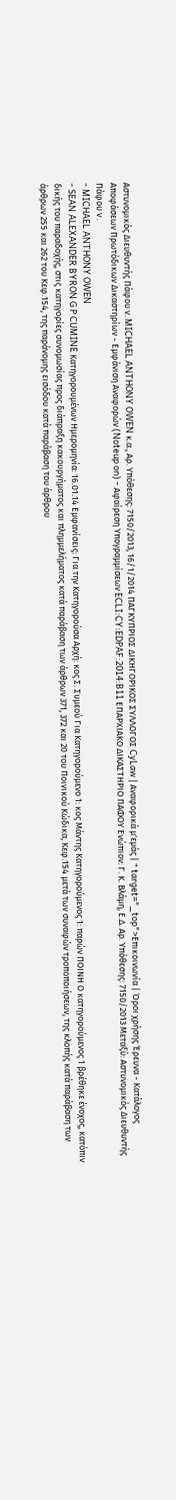Αστυνομικός Διευθυντής Πάφου ν. MICHAEL ANTHONY OWEN κ.α., Αρ. Υπόθεσης: 7150/2013, 16/1/2014 ΠΑΓΚΥΠΡΙΟΣ ΔΙΚΗΓΟΡΙΚΟΣ ΣΥΛΛΟΓΟΣ CyLaw | Αναφορικά μ'εμάς | " target="_top">Επικοινωνία | Όροι χρήσης Έρευνα - Κατάλογος Αποφάσεων Πρωτόδικων Δικαστηρίων - Εμφάνιση Αναφορών (Noteup on) - Αφαίρεση Υπογραμμίσεων ECLI:CY:EDPAF:2014:B11 ΕΠΑΡΧΙΑΚΟ ΔΙΚΑΣΤΗΡΙΟ ΠΑΦΟΥ Ενώπιον: Γ. Κ. Βλάμη, Ε.Δ. Αρ. Υπόθεσης: 7150/2013 Μεταξύ: Αστυνομικός Διευθυντής Πάφου v.
- MICHAEL ANTHONY OWEN
- SEAN ALEXANDER BYRON G P CUMINE Κατηγορουμένων Ημερομηνία: 16.01.14 Εμφανίσεις: Για την Κατηγορούσα Αρχή: κος Σ. Συμεού Για Κατηγορούμενο 1: κος Μάντης Κατηγορούμενος 1: παρών ΠΟΙΝΗ Ο κατηγορούμενος 1 βρέθηκε ένοχος, κατόπιν δικής του παραδοχής, στις κατηγορίες συνομωσίας προς διάπραξη κακουργήματος και πλημμελήματος κατά παράβαση των άρθρων 371, 372 και 20 του Ποινικού Κώδικα, Κεφ.154 μετά των συναφών τροποποιήσεων, της κλοπής κατά παράβαση των άρθρων 255 και 262 του Κεφ.154, της παράνομης εισόδου κατά παράβαση του άρθρου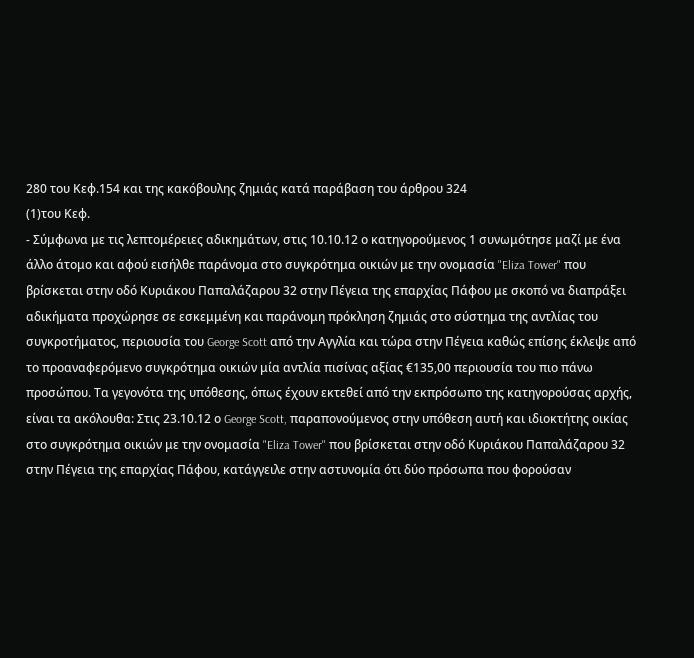280 του Κεφ.154 και της κακόβουλης ζημιάς κατά παράβαση του άρθρου 324
(1)του Κεφ.
- Σύμφωνα με τις λεπτομέρειες αδικημάτων, στις 10.10.12 ο κατηγορούμενος 1 συνωμότησε μαζί με ένα άλλο άτομο και αφού εισήλθε παράνομα στο συγκρότημα οικιών με την ονομασία "Eliza Tower" που βρίσκεται στην οδό Κυριάκου Παπαλάζαρου 32 στην Πέγεια της επαρχίας Πάφου με σκοπό να διαπράξει αδικήματα προχώρησε σε εσκεμμένη και παράνομη πρόκληση ζημιάς στο σύστημα της αντλίας του συγκροτήματος, περιουσία του George Scott από την Αγγλία και τώρα στην Πέγεια καθώς επίσης έκλεψε από το προαναφερόμενο συγκρότημα οικιών μία αντλία πισίνας αξίας €135,00 περιουσία του πιο πάνω προσώπου. Τα γεγονότα της υπόθεσης, όπως έχουν εκτεθεί από την εκπρόσωπο της κατηγορούσας αρχής, είναι τα ακόλουθα: Στις 23.10.12 ο George Scott, παραπονούμενος στην υπόθεση αυτή και ιδιοκτήτης οικίας στο συγκρότημα οικιών με την ονομασία "Eliza Tower" που βρίσκεται στην οδό Κυριάκου Παπαλάζαρου 32 στην Πέγεια της επαρχίας Πάφου, κατάγγειλε στην αστυνομία ότι δύο πρόσωπα που φορούσαν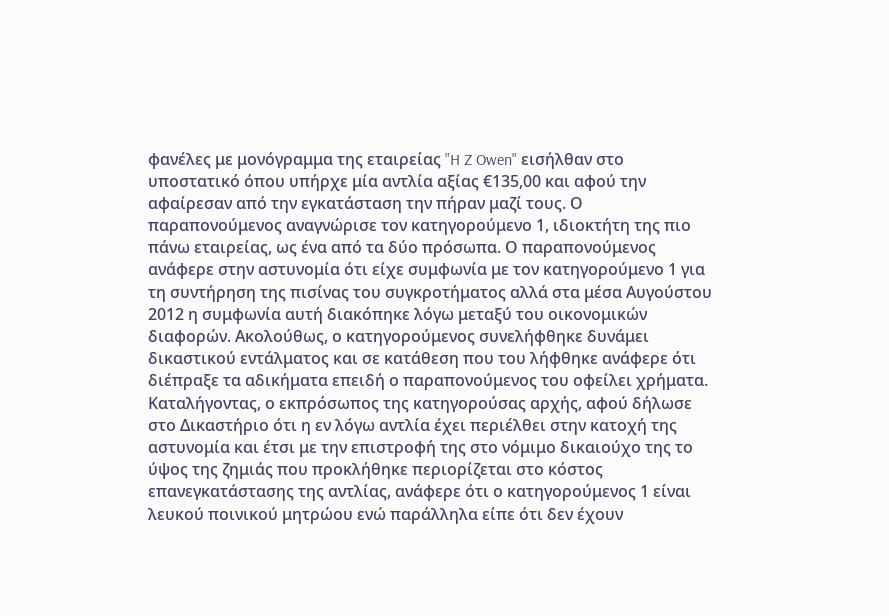φανέλες με μονόγραμμα της εταιρείας "H Z Owen" εισήλθαν στο υποστατικό όπου υπήρχε μία αντλία αξίας €135,00 και αφού την αφαίρεσαν από την εγκατάσταση την πήραν μαζί τους. Ο παραπονούμενος αναγνώρισε τον κατηγορούμενο 1, ιδιοκτήτη της πιο πάνω εταιρείας, ως ένα από τα δύο πρόσωπα. Ο παραπονούμενος ανάφερε στην αστυνομία ότι είχε συμφωνία με τον κατηγορούμενο 1 για τη συντήρηση της πισίνας του συγκροτήματος αλλά στα μέσα Αυγούστου 2012 η συμφωνία αυτή διακόπηκε λόγω μεταξύ του οικονομικών διαφορών. Ακολούθως, ο κατηγορούμενος συνελήφθηκε δυνάμει δικαστικού εντάλματος και σε κατάθεση που του λήφθηκε ανάφερε ότι διέπραξε τα αδικήματα επειδή ο παραπονούμενος του οφείλει χρήματα. Καταλήγοντας, ο εκπρόσωπος της κατηγορούσας αρχής, αφού δήλωσε στο Δικαστήριο ότι η εν λόγω αντλία έχει περιέλθει στην κατοχή της αστυνομία και έτσι με την επιστροφή της στο νόμιμο δικαιούχο της το ύψος της ζημιάς που προκλήθηκε περιορίζεται στο κόστος επανεγκατάστασης της αντλίας, ανάφερε ότι ο κατηγορούμενος 1 είναι λευκού ποινικού μητρώου ενώ παράλληλα είπε ότι δεν έχουν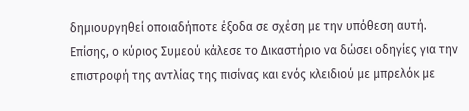δημιουργηθεί οποιαδήποτε έξοδα σε σχέση με την υπόθεση αυτή. Επίσης, ο κύριος Συμεού κάλεσε το Δικαστήριο να δώσει οδηγίες για την επιστροφή της αντλίας της πισίνας και ενός κλειδιού με μπρελόκ με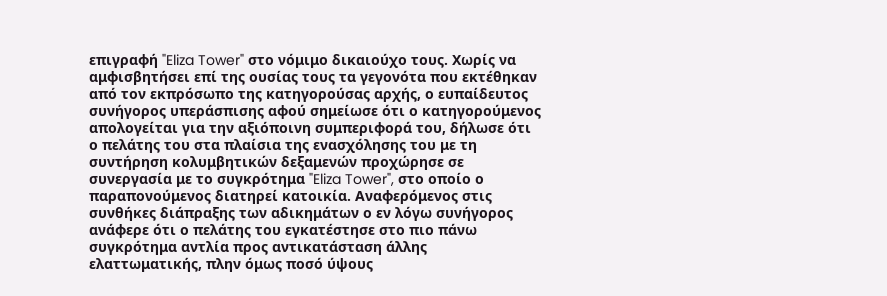επιγραφή "Eliza Tower" στο νόμιμο δικαιούχο τους. Χωρίς να αμφισβητήσει επί της ουσίας τους τα γεγονότα που εκτέθηκαν από τον εκπρόσωπο της κατηγορούσας αρχής, ο ευπαίδευτος συνήγορος υπεράσπισης αφού σημείωσε ότι ο κατηγορούμενος απολογείται για την αξιόποινη συμπεριφορά του, δήλωσε ότι ο πελάτης του στα πλαίσια της ενασχόλησης του με τη συντήρηση κολυμβητικών δεξαμενών προχώρησε σε συνεργασία με το συγκρότημα "Eliza Tower", στο οποίο ο παραπονούμενος διατηρεί κατοικία. Αναφερόμενος στις συνθήκες διάπραξης των αδικημάτων ο εν λόγω συνήγορος ανάφερε ότι ο πελάτης του εγκατέστησε στο πιο πάνω συγκρότημα αντλία προς αντικατάσταση άλλης ελαττωματικής, πλην όμως ποσό ύψους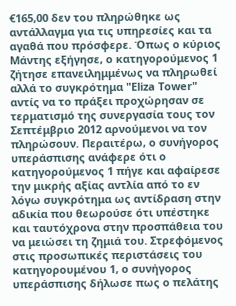€165,00 δεν του πληρώθηκε ως αντάλλαγμα για τις υπηρεσίες και τα αγαθά που πρόσφερε. Όπως ο κύριος Μάντης εξήγησε, ο κατηγορούμενος 1 ζήτησε επανειλημμένως να πληρωθεί αλλά το συγκρότημα "Eliza Tower" αντίς να το πράξει προχώρησαν σε τερματισμό της συνεργασία τους τον Σεπτέμβριο 2012 αρνούμενοι να τον πληρώσουν. Περαιτέρω, ο συνήγορος υπεράσπισης ανάφερε ότι ο κατηγορούμενος 1 πήγε και αφαίρεσε την μικρής αξίας αντλία από το εν λόγω συγκρότημα ως αντίδραση στην αδικία που θεωρούσε ότι υπέστηκε και ταυτόχρονα στην προσπάθεια του να μειώσει τη ζημιά του. Στρεφόμενος στις προσωπικές περιστάσεις του κατηγορουμένου 1, ο συνήγορος υπεράσπισης δήλωσε πως ο πελάτης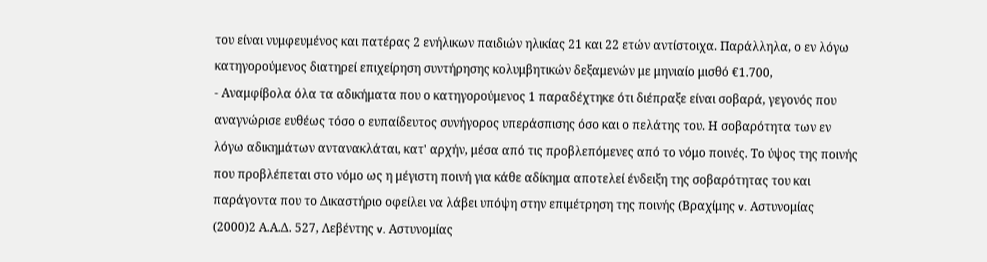του είναι νυμφευμένος και πατέρας 2 ενήλικων παιδιών ηλικίας 21 και 22 ετών αντίστοιχα. Παράλληλα, ο εν λόγω κατηγορούμενος διατηρεί επιχείρηση συντήρησης κολυμβητικών δεξαμενών με μηνιαίο μισθό €1.700,
- Αναμφίβολα όλα τα αδικήματα που ο κατηγορούμενος 1 παραδέχτηκε ότι διέπραξε είναι σοβαρά, γεγονός που αναγνώρισε ευθέως τόσο ο ευπαίδευτος συνήγορος υπεράσπισης όσο και ο πελάτης του. Η σοβαρότητα των εν λόγω αδικημάτων αντανακλάται, κατ' αρχήν, μέσα από τις προβλεπόμενες από το νόμο ποινές. Το ύψος της ποινής που προβλέπεται στο νόμο ως η μέγιστη ποινή για κάθε αδίκημα αποτελεί ένδειξη της σοβαρότητας του και παράγοντα που το Δικαστήριο οφείλει να λάβει υπόψη στην επιμέτρηση της ποινής (Βραχίμης v. Αστυνομίας
(2000)2 Α.Α.Δ. 527, Λεβέντης v. Αστυνομίας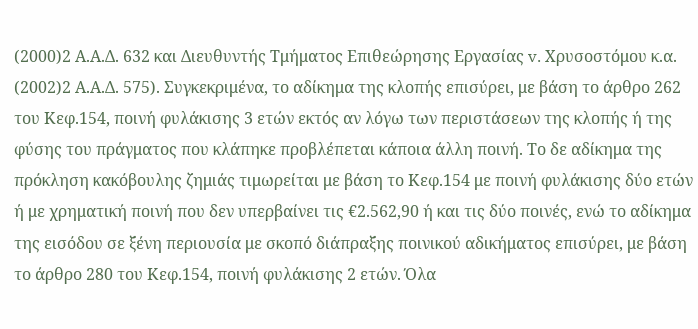(2000)2 Α.Α.Δ. 632 και Διευθυντής Τμήματος Επιθεώρησης Εργασίας v. Χρυσοστόμου κ.α.
(2002)2 Α.Α.Δ. 575). Συγκεκριμένα, το αδίκημα της κλοπής επισύρει, με βάση το άρθρο 262 του Κεφ.154, ποινή φυλάκισης 3 ετών εκτός αν λόγω των περιστάσεων της κλοπής ή της φύσης του πράγματος που κλάπηκε προβλέπεται κάποια άλλη ποινή. Το δε αδίκημα της πρόκληση κακόβουλης ζημιάς τιμωρείται με βάση το Κεφ.154 με ποινή φυλάκισης δύο ετών ή με χρηματική ποινή που δεν υπερβαίνει τις €2.562,90 ή και τις δύο ποινές, ενώ το αδίκημα της εισόδου σε ξένη περιουσία με σκοπό διάπραξης ποινικού αδικήματος επισύρει, με βάση το άρθρο 280 του Κεφ.154, ποινή φυλάκισης 2 ετών. Όλα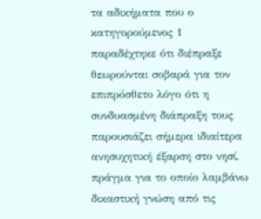τα αδικήματα που ο κατηγορούμενος 1 παραδέχτηκε ότι διέπραξε θεωρούνται σοβαρά για τον επιπρόσθετο λόγο ότι η συνδυασμένη διάπραξη τους παρουσιάζει σήμερα ιδιαίτερα ανησυχητική έξαρση στο νησί, πράγμα για το οποίο λαμβάνω δικαστική γνώση από τις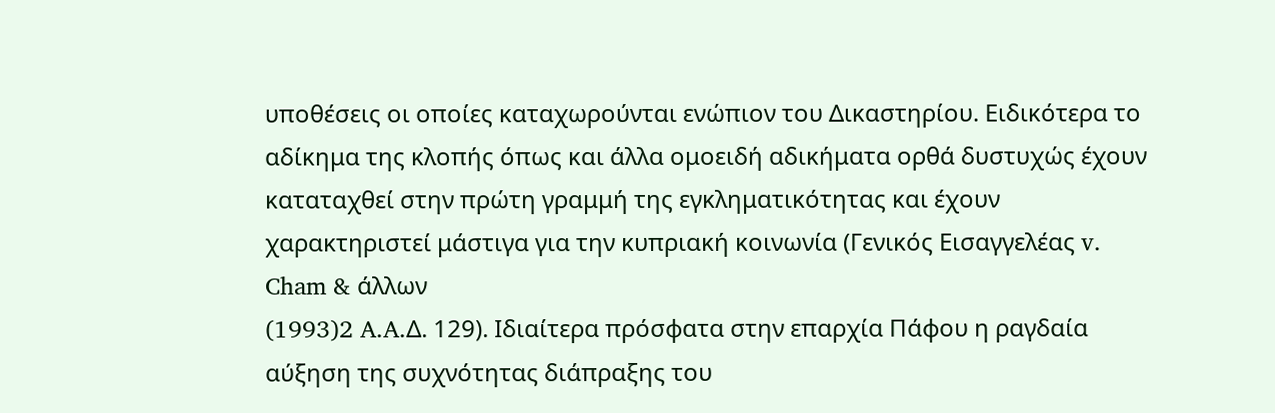υποθέσεις οι οποίες καταχωρούνται ενώπιον του Δικαστηρίου. Ειδικότερα το αδίκημα της κλοπής όπως και άλλα ομοειδή αδικήματα ορθά δυστυχώς έχουν καταταχθεί στην πρώτη γραμμή της εγκληματικότητας και έχουν χαρακτηριστεί μάστιγα για την κυπριακή κοινωνία (Γενικός Εισαγγελέας v. Cham & άλλων
(1993)2 A.A.Δ. 129). Ιδιαίτερα πρόσφατα στην επαρχία Πάφου η ραγδαία αύξηση της συχνότητας διάπραξης του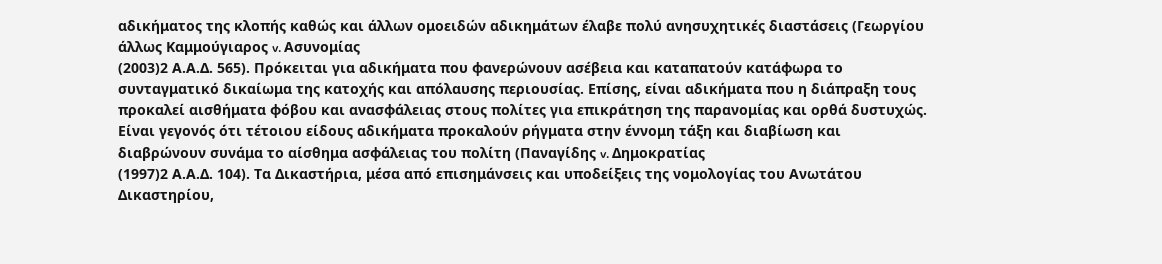αδικήματος της κλοπής καθώς και άλλων ομοειδών αδικημάτων έλαβε πολύ ανησυχητικές διαστάσεις (Γεωργίου άλλως Καμμούγιαρος v. Ασυνομίας
(2003)2 Α.Α.Δ. 565). Πρόκειται για αδικήματα που φανερώνουν ασέβεια και καταπατούν κατάφωρα το συνταγματικό δικαίωμα της κατοχής και απόλαυσης περιουσίας. Επίσης, είναι αδικήματα που η διάπραξη τους προκαλεί αισθήματα φόβου και ανασφάλειας στους πολίτες για επικράτηση της παρανομίας και ορθά δυστυχώς. Είναι γεγονός ότι τέτοιου είδους αδικήματα προκαλούν ρήγματα στην έννομη τάξη και διαβίωση και διαβρώνουν συνάμα το αίσθημα ασφάλειας του πολίτη (Παναγίδης v. Δημοκρατίας
(1997)2 Α.Α.Δ. 104). Τα Δικαστήρια, μέσα από επισημάνσεις και υποδείξεις της νομολογίας του Ανωτάτου Δικαστηρίου,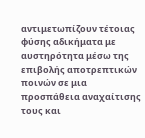αντιμετωπίζουν τέτοιας φύσης αδικήματα με αυστηρότητα μέσω της επιβολής αποτρεπτικών ποινών σε μια προσπάθεια αναχαίτισης τους και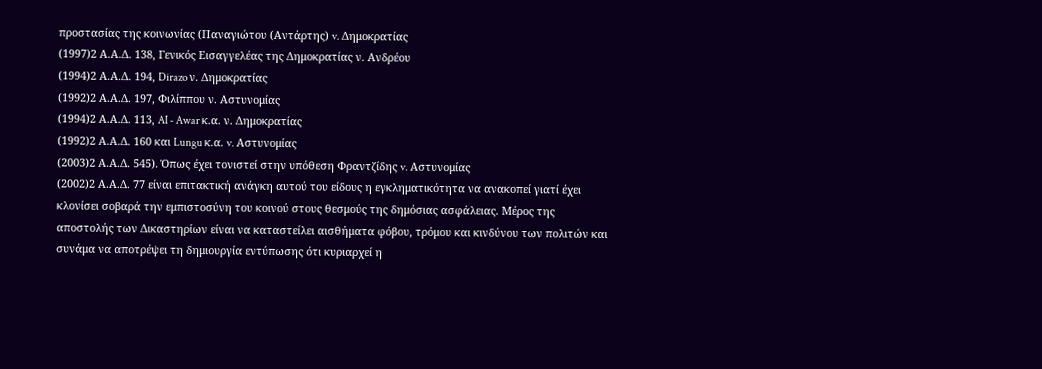προστασίας της κοινωνίας (Παναγιώτου (Αντάρτης) v. Δημοκρατίας
(1997)2 Α.Α.Δ. 138, Γενικός Εισαγγελέας της Δημοκρατίας ν. Ανδρέου
(1994)2 Α.Α.Δ. 194, Dirazo ν. Δημοκρατίας
(1992)2 Α.Α.Δ. 197, Φιλίππου ν. Αστυνομίας
(1994)2 Α.Α.Δ. 113, AI - Awar κ.α. ν. Δημοκρατίας
(1992)2 Α.Α.Δ. 160 και Lungu κ.α. v. Αστυνομίας
(2003)2 Α.Α.Δ. 545). Όπως έχει τονιστεί στην υπόθεση Φραντζίδης v. Αστυνομίας
(2002)2 Α.Α.Δ. 77 είναι επιτακτική ανάγκη αυτού του είδους η εγκληματικότητα να ανακοπεί γιατί έχει κλονίσει σοβαρά την εμπιστοσύνη του κοινού στους θεσμούς της δημόσιας ασφάλειας. Μέρος της αποστολής των Δικαστηρίων είναι να καταστείλει αισθήματα φόβου, τρόμου και κινδύνου των πολιτών και συνάμα να αποτρέψει τη δημιουργία εντύπωσης ότι κυριαρχεί η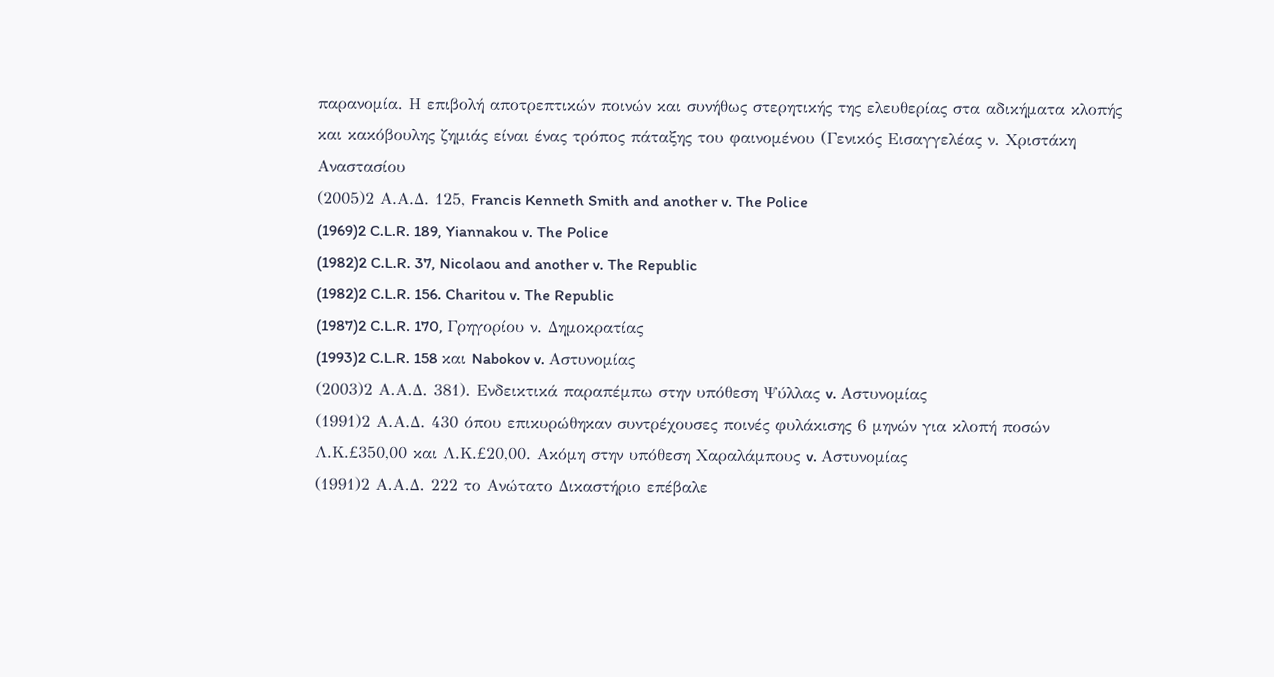παρανομία. Η επιβολή αποτρεπτικών ποινών και συνήθως στερητικής της ελευθερίας στα αδικήματα κλοπής και κακόβουλης ζημιάς είναι ένας τρόπος πάταξης του φαινομένου (Γενικός Εισαγγελέας ν. Χριστάκη Αναστασίου
(2005)2 Α.Α.Δ. 125, Francis Kenneth Smith and another v. The Police
(1969)2 C.L.R. 189, Yiannakou v. The Police
(1982)2 C.L.R. 37, Nicolaou and another v. The Republic
(1982)2 C.L.R. 156. Charitou v. The Republic
(1987)2 C.L.R. 170, Γρηγορίου ν. Δημοκρατίας
(1993)2 C.L.R. 158 και Nabokov v. Αστυνομίας
(2003)2 Α.Α.Δ. 381). Ενδεικτικά παραπέμπω στην υπόθεση Ψύλλας v. Αστυνομίας
(1991)2 Α.Α.Δ. 430 όπου επικυρώθηκαν συντρέχουσες ποινές φυλάκισης 6 μηνών για κλοπή ποσών Λ.Κ.£350,00 και Λ.Κ.£20,00. Ακόμη στην υπόθεση Χαραλάμπους v. Αστυνομίας
(1991)2 Α.Α.Δ. 222 το Ανώτατο Δικαστήριο επέβαλε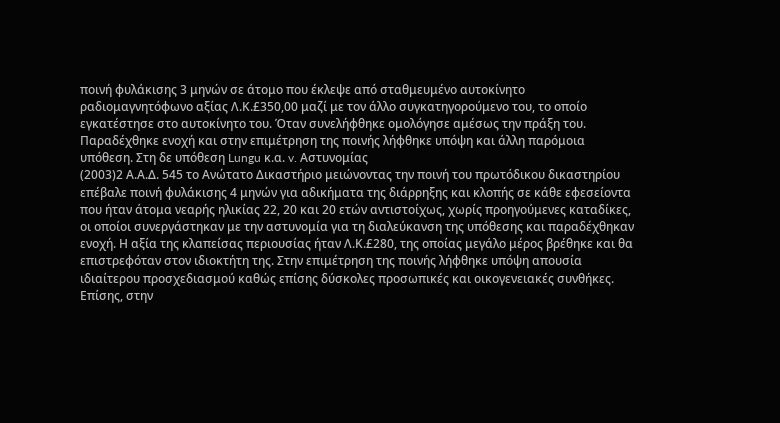ποινή φυλάκισης 3 μηνών σε άτομο που έκλεψε από σταθμευμένο αυτοκίνητο ραδιομαγνητόφωνο αξίας Λ.Κ.£350,00 μαζί με τον άλλο συγκατηγορούμενο του, το οποίο εγκατέστησε στο αυτοκίνητο του. Όταν συνελήφθηκε ομολόγησε αμέσως την πράξη του. Παραδέχθηκε ενοχή και στην επιμέτρηση της ποινής λήφθηκε υπόψη και άλλη παρόμοια υπόθεση. Στη δε υπόθεση Lungu κ.α. v. Αστυνομίας
(2003)2 Α.Α.Δ. 545 το Ανώτατο Δικαστήριο μειώνοντας την ποινή του πρωτόδικου δικαστηρίου επέβαλε ποινή φυλάκισης 4 μηνών για αδικήματα της διάρρηξης και κλοπής σε κάθε εφεσείοντα που ήταν άτομα νεαρής ηλικίας 22, 20 και 20 ετών αντιστοίχως, χωρίς προηγούμενες καταδίκες, οι οποίοι συνεργάστηκαν με την αστυνομία για τη διαλεύκανση της υπόθεσης και παραδέχθηκαν ενοχή. Η αξία της κλαπείσας περιουσίας ήταν Λ.Κ.£280, της οποίας μεγάλο μέρος βρέθηκε και θα επιστρεφόταν στον ιδιοκτήτη της. Στην επιμέτρηση της ποινής λήφθηκε υπόψη απουσία ιδιαίτερου προσχεδιασμού καθώς επίσης δύσκολες προσωπικές και οικογενειακές συνθήκες. Επίσης, στην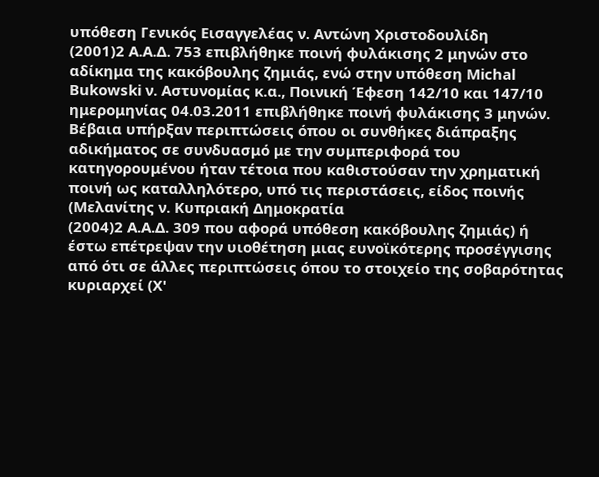υπόθεση Γενικός Εισαγγελέας ν. Αντώνη Χριστοδουλίδη
(2001)2 Α.Α.Δ. 753 επιβλήθηκε ποινή φυλάκισης 2 μηνών στο αδίκημα της κακόβουλης ζημιάς, ενώ στην υπόθεση Michal Bukowski ν. Αστυνομίας κ.α., Ποινική Έφεση 142/10 και 147/10 ημερομηνίας 04.03.2011 επιβλήθηκε ποινή φυλάκισης 3 μηνών. Βέβαια υπήρξαν περιπτώσεις όπου οι συνθήκες διάπραξης αδικήματος σε συνδυασμό με την συμπεριφορά του κατηγορουμένου ήταν τέτοια που καθιστούσαν την χρηματική ποινή ως καταλληλότερο, υπό τις περιστάσεις, είδος ποινής (Μελανίτης ν. Κυπριακή Δημοκρατία
(2004)2 Α.Α.Δ. 309 που αφορά υπόθεση κακόβουλης ζημιάς) ή έστω επέτρεψαν την υιοθέτηση μιας ευνοϊκότερης προσέγγισης από ότι σε άλλες περιπτώσεις όπου το στοιχείο της σοβαρότητας κυριαρχεί (Χ'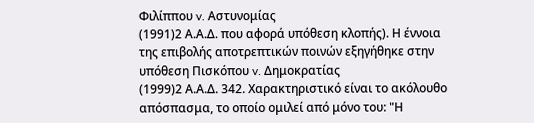Φιλίππου v. Αστυνομίας
(1991)2 Α.Α.Δ. που αφορά υπόθεση κλοπής). Η έννοια της επιβολής αποτρεπτικών ποινών εξηγήθηκε στην υπόθεση Πισκόπου v. Δημοκρατίας
(1999)2 Α.Α.Δ. 342. Χαρακτηριστικό είναι το ακόλουθο απόσπασμα, το οποίο ομιλεί από μόνο του: "Η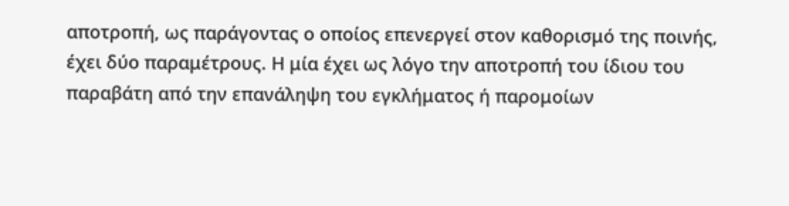αποτροπή, ως παράγοντας ο οποίος επενεργεί στον καθορισμό της ποινής, έχει δύο παραμέτρους. Η μία έχει ως λόγο την αποτροπή του ίδιου του παραβάτη από την επανάληψη του εγκλήματος ή παρομοίων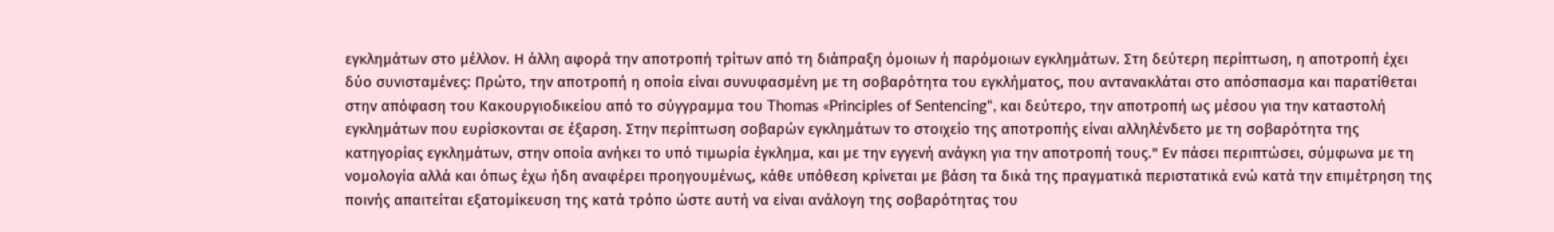εγκλημάτων στο μέλλον. Η άλλη αφορά την αποτροπή τρίτων από τη διάπραξη όμοιων ή παρόμοιων εγκλημάτων. Στη δεύτερη περίπτωση, η αποτροπή έχει δύο συνισταμένες: Πρώτο, την αποτροπή η οποία είναι συνυφασμένη με τη σοβαρότητα του εγκλήματος, που αντανακλάται στο απόσπασμα και παρατίθεται στην απόφαση του Κακουργιοδικείου από το σύγγραμμα του Thomas «Principles of Sentencing", και δεύτερο, την αποτροπή ως μέσου για την καταστολή εγκλημάτων που ευρίσκονται σε έξαρση. Στην περίπτωση σοβαρών εγκλημάτων το στοιχείο της αποτροπής είναι αλληλένδετο με τη σοβαρότητα της κατηγορίας εγκλημάτων, στην οποία ανήκει το υπό τιμωρία έγκλημα, και με την εγγενή ανάγκη για την αποτροπή τους." Εν πάσει περιπτώσει, σύμφωνα με τη νομολογία αλλά και όπως έχω ήδη αναφέρει προηγουμένως, κάθε υπόθεση κρίνεται με βάση τα δικά της πραγματικά περιστατικά ενώ κατά την επιμέτρηση της ποινής απαιτείται εξατομίκευση της κατά τρόπο ώστε αυτή να είναι ανάλογη της σοβαρότητας του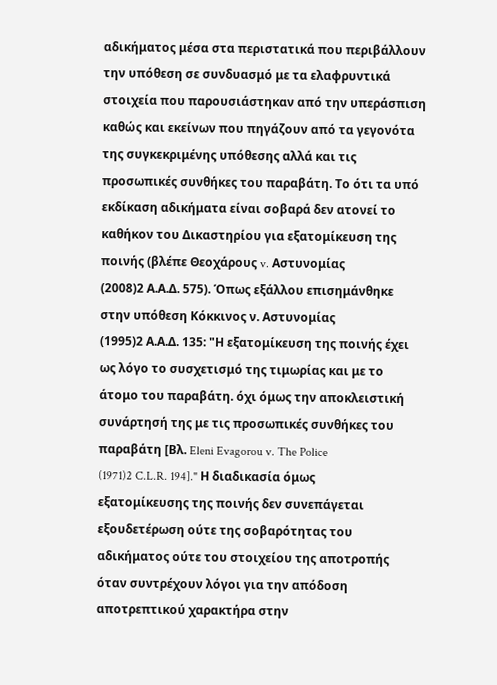αδικήματος μέσα στα περιστατικά που περιβάλλουν την υπόθεση σε συνδυασμό με τα ελαφρυντικά στοιχεία που παρουσιάστηκαν από την υπεράσπιση καθώς και εκείνων που πηγάζουν από τα γεγονότα της συγκεκριμένης υπόθεσης αλλά και τις προσωπικές συνθήκες του παραβάτη. Το ότι τα υπό εκδίκαση αδικήματα είναι σοβαρά δεν ατονεί το καθήκον του Δικαστηρίου για εξατομίκευση της ποινής (βλέπε Θεοχάρους v. Αστυνομίας
(2008)2 Α.Α.Δ. 575). Όπως εξάλλου επισημάνθηκε στην υπόθεση Κόκκινος ν. Αστυνομίας
(1995)2 Α.Α.Δ. 135: "Η εξατομίκευση της ποινής έχει ως λόγο το συσχετισμό της τιμωρίας και με το άτομο του παραβάτη. όχι όμως την αποκλειστική συνάρτησή της με τις προσωπικές συνθήκες του παραβάτη [Βλ. Eleni Evagorou v. The Police
(1971)2 C.L.R. 194]." Η διαδικασία όμως εξατομίκευσης της ποινής δεν συνεπάγεται εξουδετέρωση ούτε της σοβαρότητας του αδικήματος ούτε του στοιχείου της αποτροπής όταν συντρέχουν λόγοι για την απόδοση αποτρεπτικού χαρακτήρα στην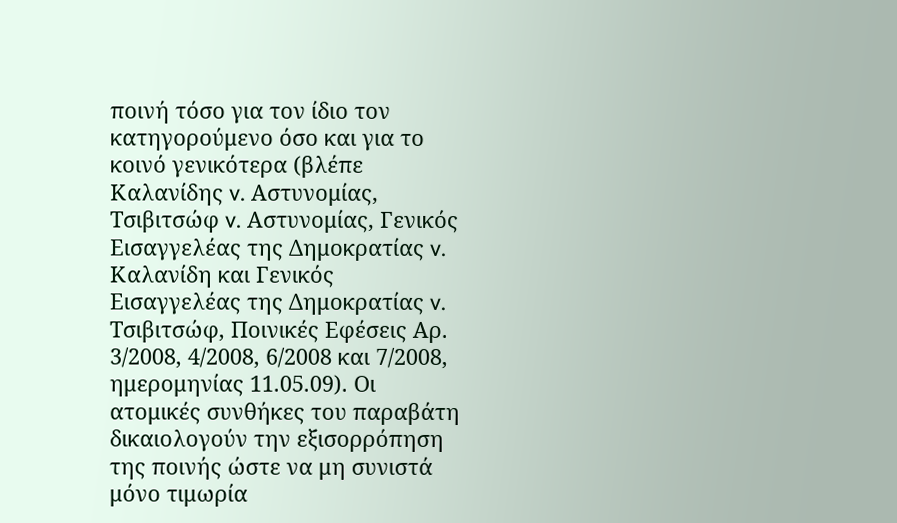ποινή τόσο για τον ίδιο τον κατηγορούμενο όσο και για το κοινό γενικότερα (βλέπε Καλανίδης v. Αστυνομίας, Τσιβιτσώφ v. Αστυνομίας, Γενικός Εισαγγελέας της Δημοκρατίας v. Καλανίδη και Γενικός Εισαγγελέας της Δημοκρατίας v. Τσιβιτσώφ, Ποινικές Εφέσεις Αρ. 3/2008, 4/2008, 6/2008 και 7/2008, ημερομηνίας 11.05.09). Οι ατομικές συνθήκες του παραβάτη δικαιολογούν την εξισορρόπηση της ποινής ώστε να μη συνιστά μόνο τιμωρία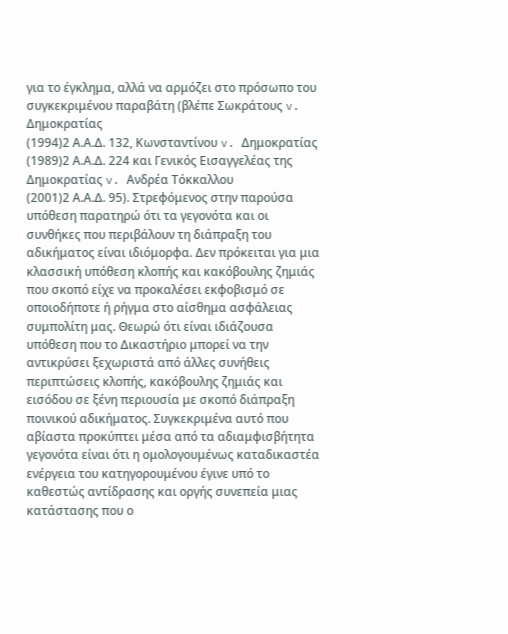για το έγκλημα, αλλά να αρμόζει στο πρόσωπο του συγκεκριμένου παραβάτη (βλέπε Σωκράτους v. Δημοκρατίας
(1994)2 Α.Α.Δ. 132, Κωνσταντίνου v. Δημοκρατίας
(1989)2 Α.Α.Δ. 224 και Γενικός Εισαγγελέας της Δημοκρατίας v. Ανδρέα Τόκκαλλου
(2001)2 Α.Α.Δ. 95). Στρεφόμενος στην παρούσα υπόθεση παρατηρώ ότι τα γεγονότα και οι συνθήκες που περιβάλουν τη διάπραξη του αδικήματος είναι ιδιόμορφα. Δεν πρόκειται για μια κλασσική υπόθεση κλοπής και κακόβουλης ζημιάς που σκοπό είχε να προκαλέσει εκφοβισμό σε οποιοδήποτε ή ρήγμα στο αίσθημα ασφάλειας συμπολίτη μας. Θεωρώ ότι είναι ιδιάζουσα υπόθεση που το Δικαστήριο μπορεί να την αντικρύσει ξεχωριστά από άλλες συνήθεις περιπτώσεις κλοπής, κακόβουλης ζημιάς και εισόδου σε ξένη περιουσία με σκοπό διάπραξη ποινικού αδικήματος. Συγκεκριμένα αυτό που αβίαστα προκύπτει μέσα από τα αδιαμφισβήτητα γεγονότα είναι ότι η ομολογουμένως καταδικαστέα ενέργεια του κατηγορουμένου έγινε υπό το καθεστώς αντίδρασης και οργής συνεπεία μιας κατάστασης που ο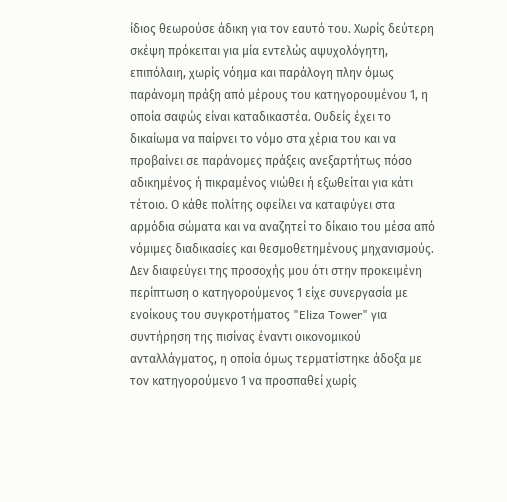ίδιος θεωρούσε άδικη για τον εαυτό του. Χωρίς δεύτερη σκέψη πρόκειται για μία εντελώς αψυχολόγητη, επιπόλαιη, χωρίς νόημα και παράλογη πλην όμως παράνομη πράξη από μέρους του κατηγορουμένου 1, η οποία σαφώς είναι καταδικαστέα. Ουδείς έχει το δικαίωμα να παίρνει το νόμο στα χέρια του και να προβαίνει σε παράνομες πράξεις ανεξαρτήτως πόσο αδικημένος ή πικραμένος νιώθει ή εξωθείται για κάτι τέτοιο. Ο κάθε πολίτης οφείλει να καταφύγει στα αρμόδια σώματα και να αναζητεί το δίκαιο του μέσα από νόμιμες διαδικασίες και θεσμοθετημένους μηχανισμούς. Δεν διαφεύγει της προσοχής μου ότι στην προκειμένη περίπτωση ο κατηγορούμενος 1 είχε συνεργασία με ενοίκους του συγκροτήματος "Eliza Tower" για συντήρηση της πισίνας έναντι οικονομικού ανταλλάγματος, η οποία όμως τερματίστηκε άδοξα με τον κατηγορούμενο 1 να προσπαθεί χωρίς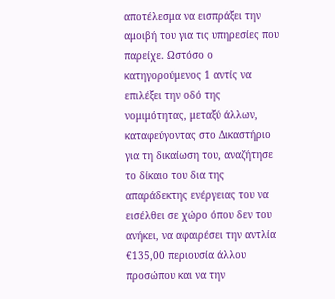αποτέλεσμα να εισπράξει την αμοιβή του για τις υπηρεσίες που παρείχε. Ωστόσο ο κατηγορούμενος 1 αντίς να επιλέξει την οδό της νομιμότητας, μεταξύ άλλων, καταφεύγοντας στο Δικαστήριο για τη δικαίωση του, αναζήτησε το δίκαιο του δια της απαράδεκτης ενέργειας του να εισέλθει σε χώρο όπου δεν του ανήκει, να αφαιρέσει την αντλία €135,00 περιουσία άλλου προσώπου και να την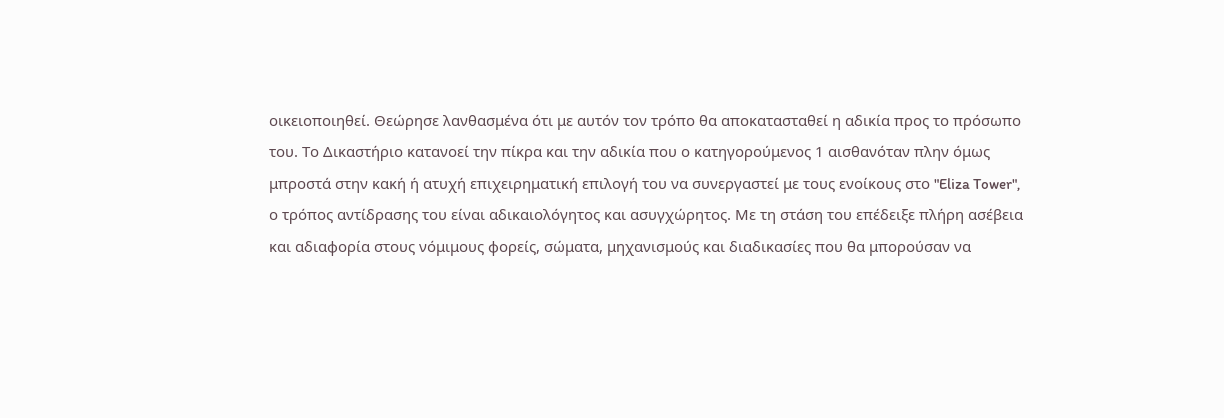οικειοποιηθεί. Θεώρησε λανθασμένα ότι με αυτόν τον τρόπο θα αποκατασταθεί η αδικία προς το πρόσωπο του. Το Δικαστήριο κατανοεί την πίκρα και την αδικία που ο κατηγορούμενος 1 αισθανόταν πλην όμως μπροστά στην κακή ή ατυχή επιχειρηματική επιλογή του να συνεργαστεί με τους ενοίκους στο "Eliza Tower", ο τρόπος αντίδρασης του είναι αδικαιολόγητος και ασυγχώρητος. Με τη στάση του επέδειξε πλήρη ασέβεια και αδιαφορία στους νόμιμους φορείς, σώματα, μηχανισμούς και διαδικασίες που θα μπορούσαν να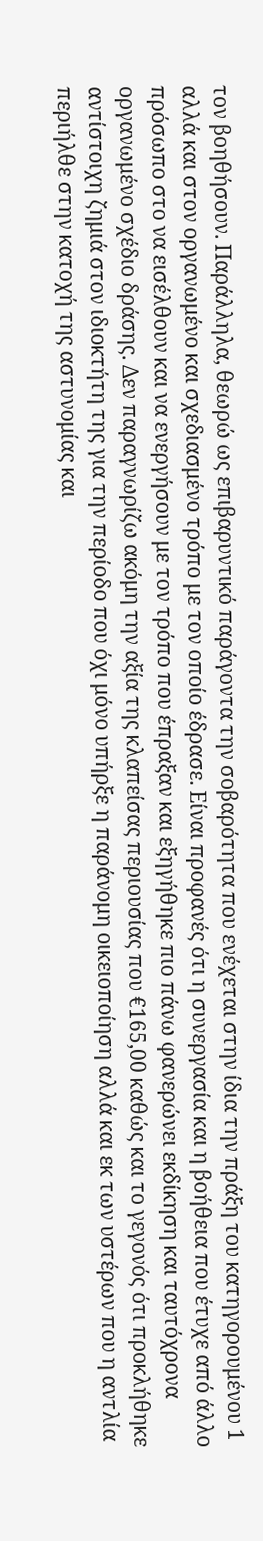τον βοηθήσουν. Παράλληλα, θεωρώ ως επιβαρυντικό παράγοντα την σοβαρότητα που ενέχεται στην ίδια την πράξη του κατηγορουμένου 1 αλλά και στον οργανωμένο και σχεδιασμένο τρόπο με τον οποίο έδρασε. Είναι προφανές ότι η συνεργασία και η βοήθεια που έτυχε από άλλο πρόσωπο στο να εισέλθουν και να ενεργήσουν με τον τρόπο που έπραξαν και εξηγήθηκε πιο πάνω φανερώνει εκδίκηση και ταυτόχρονα οργανωμένο σχέδιο δράσης. Δεν παραγνωρίζω ακόμη την αξία της κλαπείσας περιουσίας που €165,00 καθώς και το γεγονός ότι προκλήθηκε αντίστοιχη ζημιά στον ιδιοκτήτη της για την περίοδο που όχι μόνο υπήρξε η παράνομη οικειοποίηση αλλά και εκ των υστέρων που η αντλία περιήλθε στην κατοχή της αστυνομίας και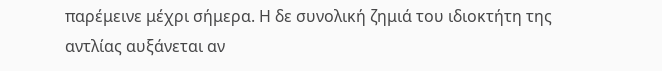παρέμεινε μέχρι σήμερα. Η δε συνολική ζημιά του ιδιοκτήτη της αντλίας αυξάνεται αν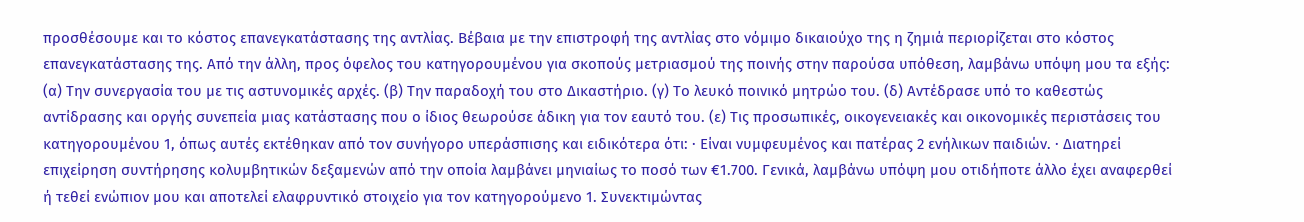προσθέσουμε και το κόστος επανεγκατάστασης της αντλίας. Βέβαια με την επιστροφή της αντλίας στο νόμιμο δικαιούχο της η ζημιά περιορίζεται στο κόστος επανεγκατάστασης της. Από την άλλη, προς όφελος του κατηγορουμένου για σκοπούς μετριασμού της ποινής στην παρούσα υπόθεση, λαμβάνω υπόψη μου τα εξής: (α) Την συνεργασία του με τις αστυνομικές αρχές. (β) Την παραδοχή του στο Δικαστήριο. (γ) Το λευκό ποινικό μητρώο του. (δ) Αντέδρασε υπό το καθεστώς αντίδρασης και οργής συνεπεία μιας κατάστασης που ο ίδιος θεωρούσε άδικη για τον εαυτό του. (ε) Τις προσωπικές, οικογενειακές και οικονομικές περιστάσεις του κατηγορουμένου 1, όπως αυτές εκτέθηκαν από τον συνήγορο υπεράσπισης και ειδικότερα ότι: · Είναι νυμφευμένος και πατέρας 2 ενήλικων παιδιών. · Διατηρεί επιχείρηση συντήρησης κολυμβητικών δεξαμενών από την οποία λαμβάνει μηνιαίως το ποσό των €1.700. Γενικά, λαμβάνω υπόψη μου οτιδήποτε άλλο έχει αναφερθεί ή τεθεί ενώπιον μου και αποτελεί ελαφρυντικό στοιχείο για τον κατηγορούμενο 1. Συνεκτιμώντας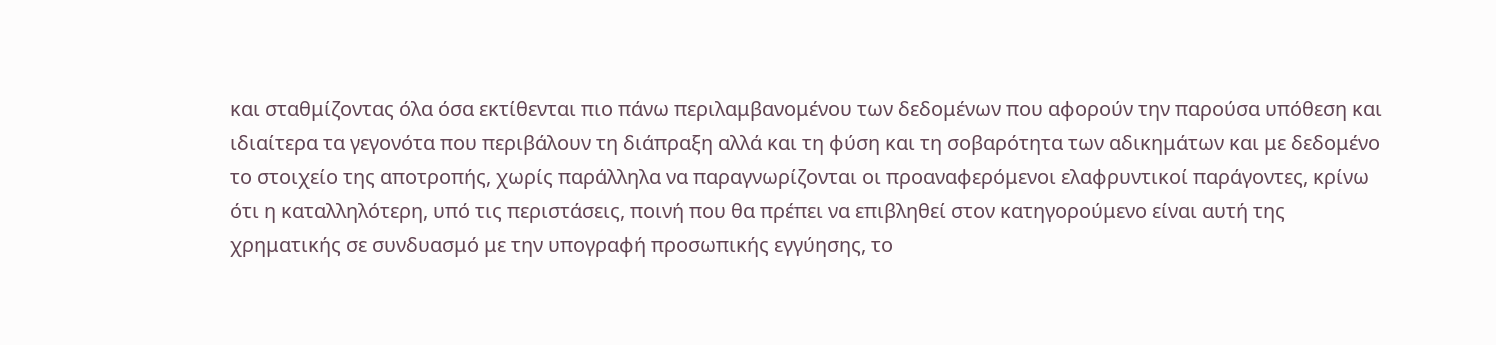και σταθμίζοντας όλα όσα εκτίθενται πιο πάνω περιλαμβανομένου των δεδομένων που αφορούν την παρούσα υπόθεση και ιδιαίτερα τα γεγονότα που περιβάλουν τη διάπραξη αλλά και τη φύση και τη σοβαρότητα των αδικημάτων και με δεδομένο το στοιχείο της αποτροπής, χωρίς παράλληλα να παραγνωρίζονται οι προαναφερόμενοι ελαφρυντικοί παράγοντες, κρίνω ότι η καταλληλότερη, υπό τις περιστάσεις, ποινή που θα πρέπει να επιβληθεί στον κατηγορούμενο είναι αυτή της χρηματικής σε συνδυασμό με την υπογραφή προσωπικής εγγύησης, το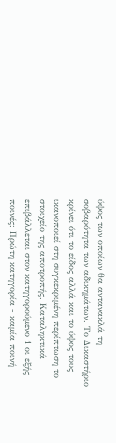ύψος των οποίων θα αντανακλά τη σοβαρότητα των αδικημάτων. Το Δικαστήριο κρίνει ότι το είδος αλλά και το ύψος τους ικανοποιεί στη συγκεκριμένη περίπτωση το στοιχείο της αποτροπής. Καταληκτικά επιβάλλεται στον κατηγορούμενο 1 οι εξής ποινές: Πρώτη κατηγορία - καμία ποινή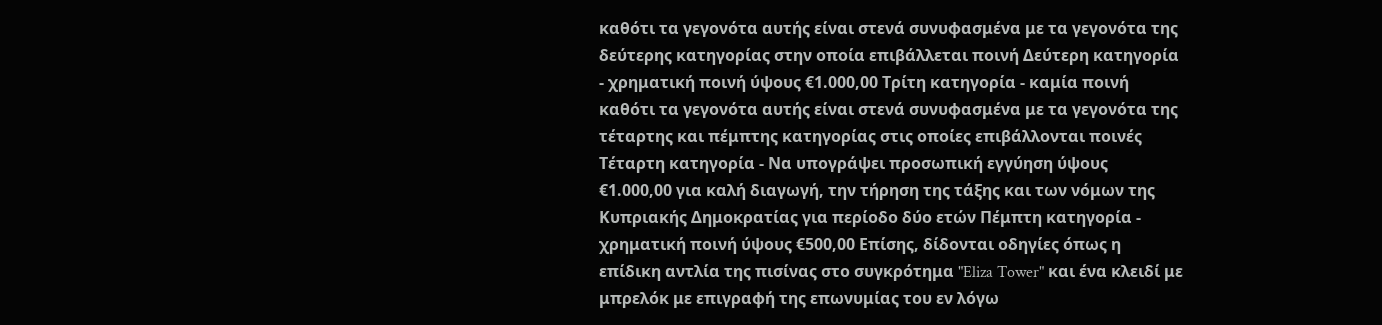καθότι τα γεγονότα αυτής είναι στενά συνυφασμένα με τα γεγονότα της δεύτερης κατηγορίας στην οποία επιβάλλεται ποινή Δεύτερη κατηγορία - χρηματική ποινή ύψους €1.000,00 Τρίτη κατηγορία - καμία ποινή καθότι τα γεγονότα αυτής είναι στενά συνυφασμένα με τα γεγονότα της τέταρτης και πέμπτης κατηγορίας στις οποίες επιβάλλονται ποινές Τέταρτη κατηγορία - Να υπογράψει προσωπική εγγύηση ύψους €1.000,00 για καλή διαγωγή, την τήρηση της τάξης και των νόμων της Κυπριακής Δημοκρατίας για περίοδο δύο ετών Πέμπτη κατηγορία - χρηματική ποινή ύψους €500,00 Επίσης, δίδονται οδηγίες όπως η επίδικη αντλία της πισίνας στο συγκρότημα "Eliza Tower" και ένα κλειδί με μπρελόκ με επιγραφή της επωνυμίας του εν λόγω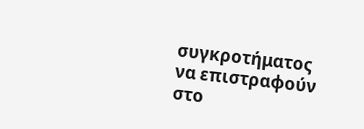συγκροτήματος να επιστραφούν στο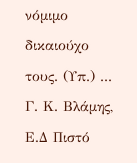νόμιμο δικαιούχο τους. (Υπ.) ... Γ. Κ. Βλάμης, Ε.Δ Πιστό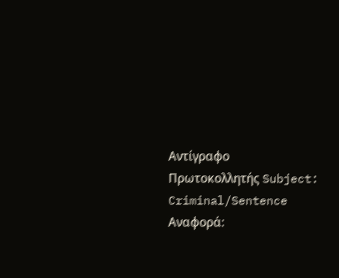Αντίγραφο Πρωτοκολλητής Subject: Criminal/Sentence Αναφορά: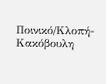Ποινικό/Κλοπή-Κακόβουλη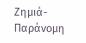Ζημιά-Παράνομη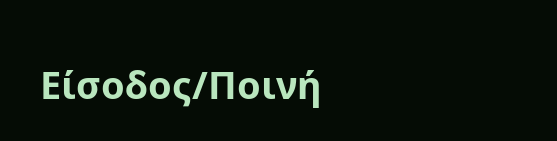Είσοδος/Ποινή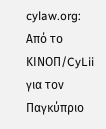cylaw.org: Από το ΚΙΝOΠ/CyLii για τον Παγκύπριο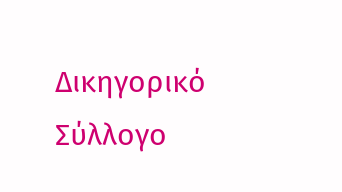Δικηγορικό Σύλλογο